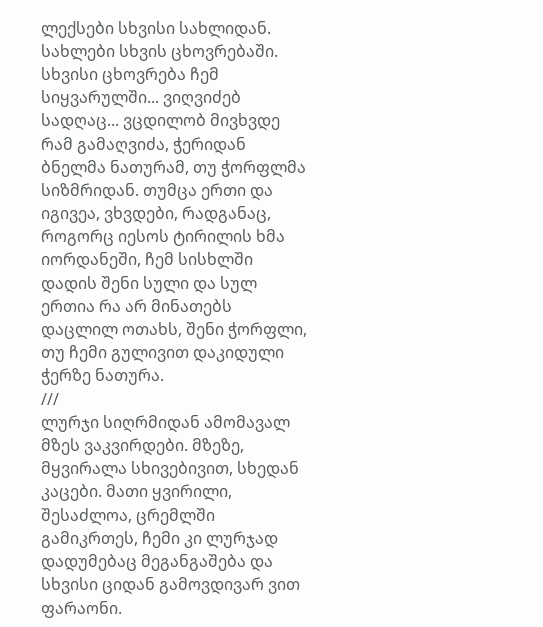ლექსები სხვისი სახლიდან. სახლები სხვის ცხოვრებაში. სხვისი ცხოვრება ჩემ სიყვარულში... ვიღვიძებ სადღაც... ვცდილობ მივხვდე რამ გამაღვიძა, ჭერიდან ბნელმა ნათურამ, თუ ჭორფლმა სიზმრიდან. თუმცა ერთი და იგივეა, ვხვდები, რადგანაც, როგორც იესოს ტირილის ხმა იორდანეში, ჩემ სისხლში დადის შენი სული და სულ ერთია რა არ მინათებს დაცლილ ოთახს, შენი ჭორფლი, თუ ჩემი გულივით დაკიდული ჭერზე ნათურა.
///
ლურჯი სიღრმიდან ამომავალ მზეს ვაკვირდები. მზეზე, მყვირალა სხივებივით, სხედან კაცები. მათი ყვირილი, შესაძლოა, ცრემლში გამიკრთეს, ჩემი კი ლურჯად დადუმებაც მეგანგაშება და სხვისი ციდან გამოვდივარ ვით ფარაონი.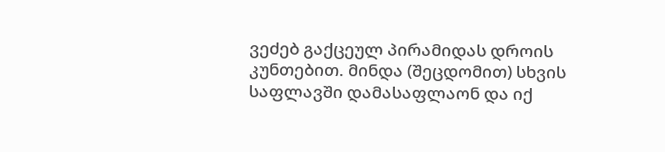ვეძებ გაქცეულ პირამიდას დროის კუნთებით. მინდა (შეცდომით) სხვის საფლავში დამასაფლაონ და იქ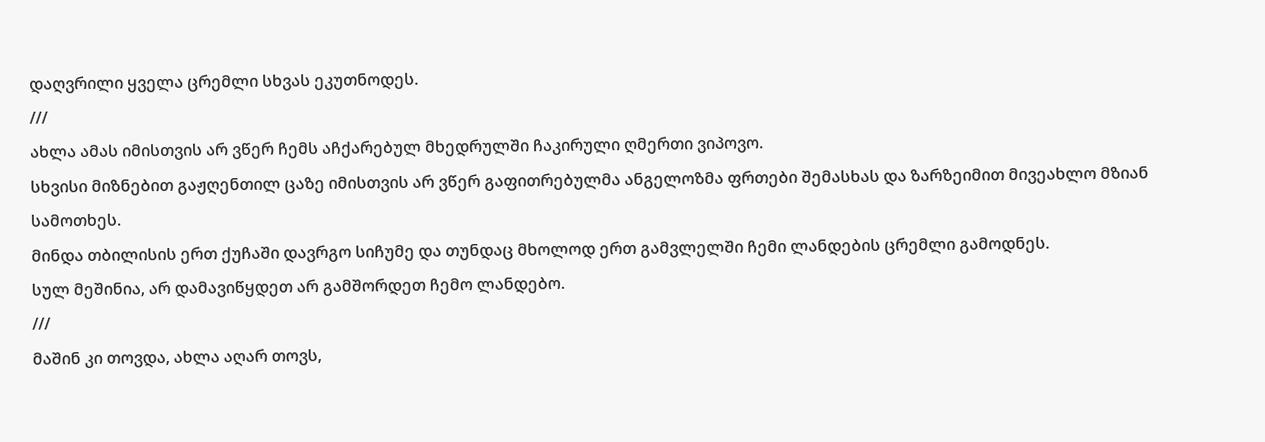დაღვრილი ყველა ცრემლი სხვას ეკუთნოდეს.
///
ახლა ამას იმისთვის არ ვწერ ჩემს აჩქარებულ მხედრულში ჩაკირული ღმერთი ვიპოვო.
სხვისი მიზნებით გაჟღენთილ ცაზე იმისთვის არ ვწერ გაფითრებულმა ანგელოზმა ფრთები შემასხას და ზარზეიმით მივეახლო მზიან სამოთხეს.
მინდა თბილისის ერთ ქუჩაში დავრგო სიჩუმე და თუნდაც მხოლოდ ერთ გამვლელში ჩემი ლანდების ცრემლი გამოდნეს.
სულ მეშინია, არ დამავიწყდეთ არ გამშორდეთ ჩემო ლანდებო.
///
მაშინ კი თოვდა, ახლა აღარ თოვს,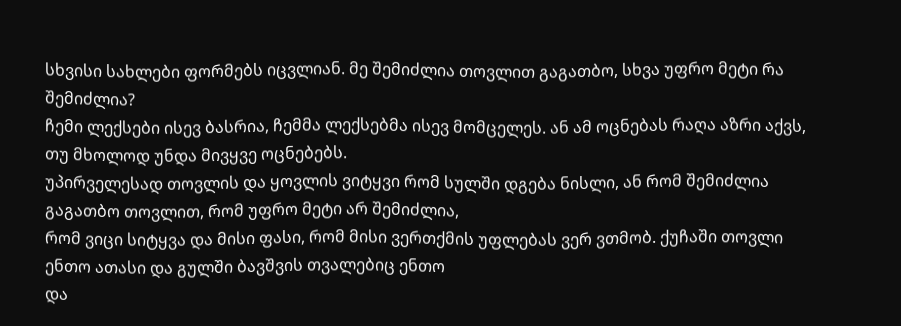სხვისი სახლები ფორმებს იცვლიან. მე შემიძლია თოვლით გაგათბო, სხვა უფრო მეტი რა შემიძლია?
ჩემი ლექსები ისევ ბასრია, ჩემმა ლექსებმა ისევ მომცელეს. ან ამ ოცნებას რაღა აზრი აქვს, თუ მხოლოდ უნდა მივყვე ოცნებებს.
უპირველესად თოვლის და ყოვლის ვიტყვი რომ სულში დგება ნისლი, ან რომ შემიძლია გაგათბო თოვლით, რომ უფრო მეტი არ შემიძლია,
რომ ვიცი სიტყვა და მისი ფასი, რომ მისი ვერთქმის უფლებას ვერ ვთმობ. ქუჩაში თოვლი ენთო ათასი და გულში ბავშვის თვალებიც ენთო
და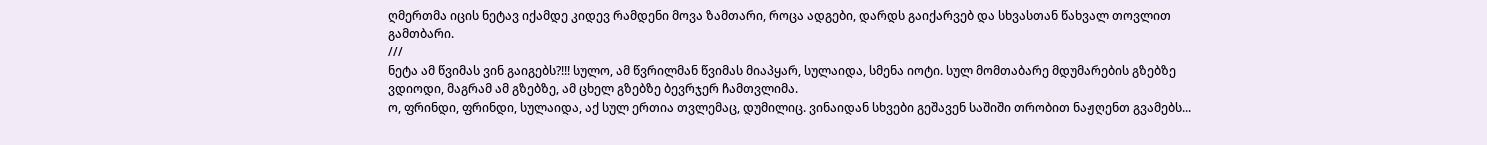ღმერთმა იცის ნეტავ იქამდე კიდევ რამდენი მოვა ზამთარი, როცა ადგები, დარდს გაიქარვებ და სხვასთან წახვალ თოვლით გამთბარი.
///
ნეტა ამ წვიმას ვინ გაიგებს?!!! სულო, ამ წვრილმან წვიმას მიაპყარ, სულაიდა, სმენა იოტი. სულ მომთაბარე მდუმარების გზებზე ვდიოდი, მაგრამ ამ გზებზე, ამ ცხელ გზებზე ბევრჯერ ჩამთვლიმა.
ო, ფრინდი, ფრინდი, სულაიდა, აქ სულ ერთია თვლემაც, დუმილიც. ვინაიდან სხვები გეშავენ საშიში თრობით ნაჟღენთ გვამებს...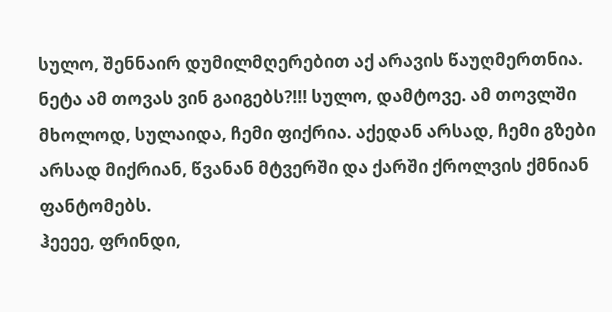სულო, შენნაირ დუმილმღერებით აქ არავის წაუღმერთნია.
ნეტა ამ თოვას ვინ გაიგებს?!!! სულო, დამტოვე. ამ თოვლში მხოლოდ, სულაიდა, ჩემი ფიქრია. აქედან არსად, ჩემი გზები არსად მიქრიან, წვანან მტვერში და ქარში ქროლვის ქმნიან ფანტომებს.
ჰეეეე, ფრინდი,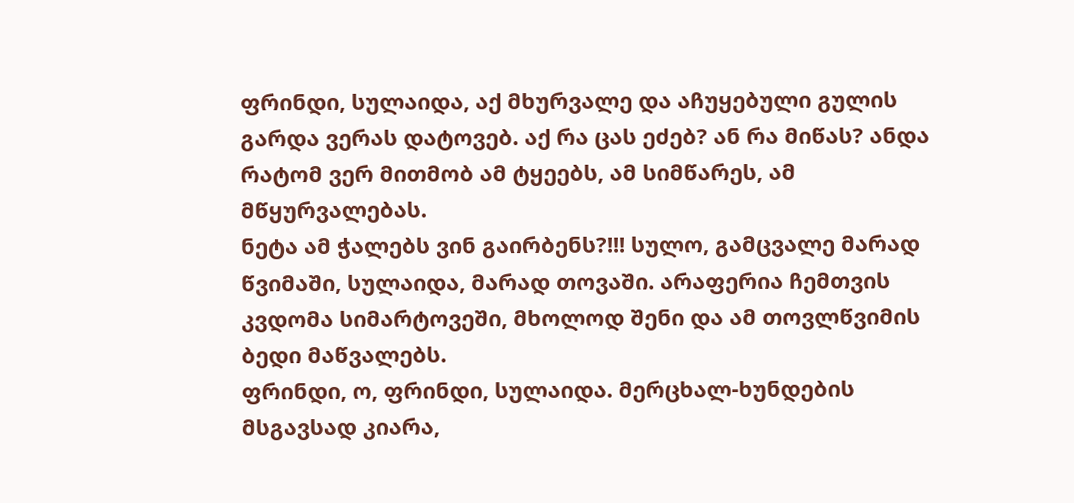ფრინდი, სულაიდა, აქ მხურვალე და აჩუყებული გულის გარდა ვერას დატოვებ. აქ რა ცას ეძებ? ან რა მიწას? ანდა რატომ ვერ მითმობ ამ ტყეებს, ამ სიმწარეს, ამ მწყურვალებას.
ნეტა ამ ჭალებს ვინ გაირბენს?!!! სულო, გამცვალე მარად წვიმაში, სულაიდა, მარად თოვაში. არაფერია ჩემთვის კვდომა სიმარტოვეში, მხოლოდ შენი და ამ თოვლწვიმის ბედი მაწვალებს.
ფრინდი, ო, ფრინდი, სულაიდა. მერცხალ-ხუნდების მსგავსად კიარა,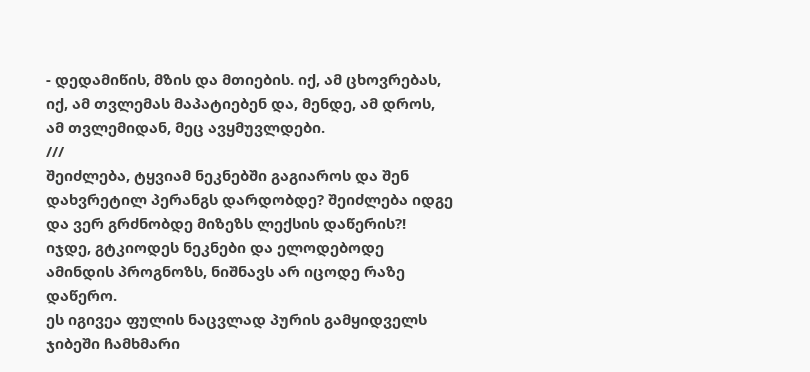- დედამიწის, მზის და მთიების. იქ, ამ ცხოვრებას, იქ, ამ თვლემას მაპატიებენ და, მენდე, ამ დროს, ამ თვლემიდან, მეც ავყმუვლდები.
///
შეიძლება, ტყვიამ ნეკნებში გაგიაროს და შენ დახვრეტილ პერანგს დარდობდე? შეიძლება იდგე და ვერ გრძნობდე მიზეზს ლექსის დაწერის?!
იჯდე, გტკიოდეს ნეკნები და ელოდებოდე ამინდის პროგნოზს, ნიშნავს არ იცოდე რაზე დაწერო.
ეს იგივეა ფულის ნაცვლად პურის გამყიდველს ჯიბეში ჩამხმარი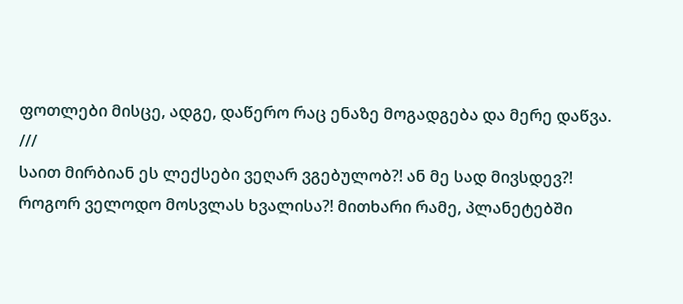ფოთლები მისცე, ადგე, დაწერო რაც ენაზე მოგადგება და მერე დაწვა.
///
საით მირბიან ეს ლექსები ვეღარ ვგებულობ?! ან მე სად მივსდევ?! როგორ ველოდო მოსვლას ხვალისა?! მითხარი რამე, პლანეტებში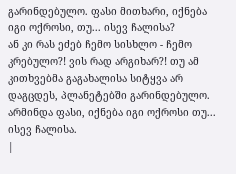გარინდებულო. ფასი მითხარი, იქნება იგი ოქროსი, თუ... ისევ ჩალისა?
ან კი რას ეძებ ჩემო სისხლო - ჩემო კრებულო?! ვის რად არგიხარ?! თუ ამ კითხვებმა გაგახალისა სიტყვა არ დაგცდეს, პლანეტებში გარინდებულო. არმინდა ფასი, იქნება იგი ოქროსი თუ... ისევ ჩალისა.
|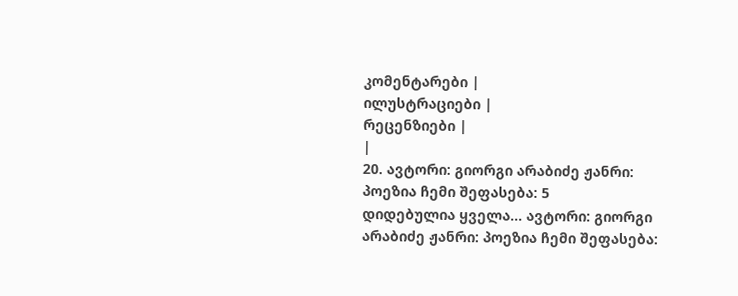კომენტარები |
ილუსტრაციები |
რეცენზიები |
|
20. ავტორი: გიორგი არაბიძე ჟანრი: პოეზია ჩემი შეფასება: 5
დიდებულია ყველა... ავტორი: გიორგი არაბიძე ჟანრი: პოეზია ჩემი შეფასება: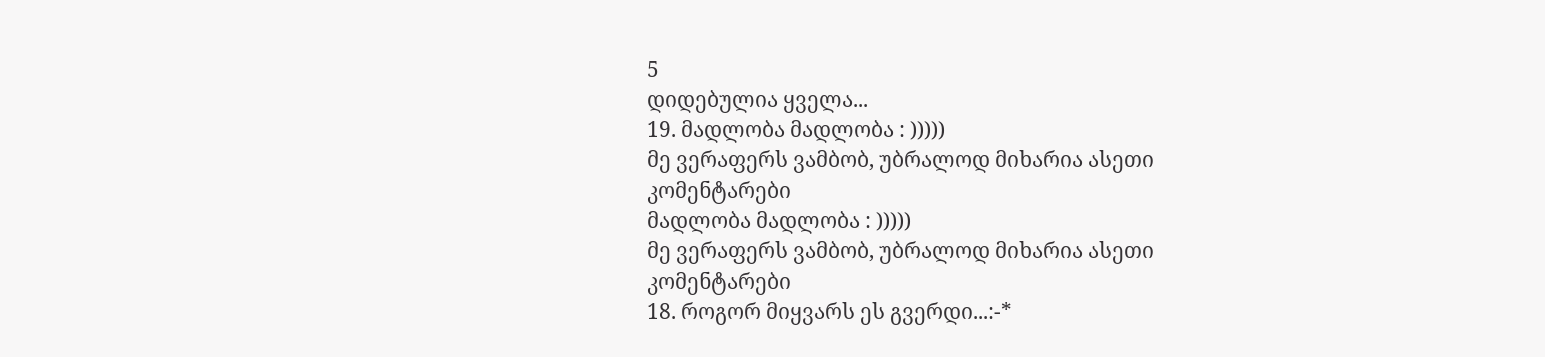5
დიდებულია ყველა...
19. მადლობა მადლობა : )))))
მე ვერაფერს ვამბობ, უბრალოდ მიხარია ასეთი კომენტარები
მადლობა მადლობა : )))))
მე ვერაფერს ვამბობ, უბრალოდ მიხარია ასეთი კომენტარები
18. როგორ მიყვარს ეს გვერდი...:-*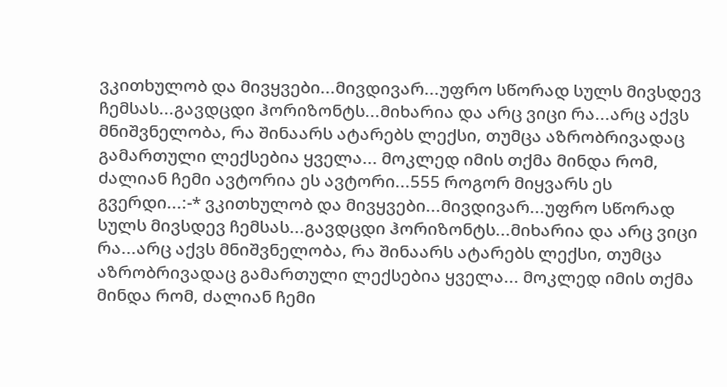ვკითხულობ და მივყვები...მივდივარ...უფრო სწორად სულს მივსდევ ჩემსას...გავდცდი ჰორიზონტს...მიხარია და არც ვიცი რა...არც აქვს მნიშვნელობა, რა შინაარს ატარებს ლექსი, თუმცა აზრობრივადაც გამართული ლექსებია ყველა... მოკლედ იმის თქმა მინდა რომ, ძალიან ჩემი ავტორია ეს ავტორი...555 როგორ მიყვარს ეს გვერდი...:-* ვკითხულობ და მივყვები...მივდივარ...უფრო სწორად სულს მივსდევ ჩემსას...გავდცდი ჰორიზონტს...მიხარია და არც ვიცი რა...არც აქვს მნიშვნელობა, რა შინაარს ატარებს ლექსი, თუმცა აზრობრივადაც გამართული ლექსებია ყველა... მოკლედ იმის თქმა მინდა რომ, ძალიან ჩემი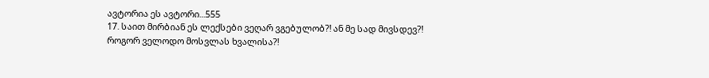ავტორია ეს ავტორი...555
17. საით მირბიან ეს ლექსები ვეღარ ვგებულობ?! ან მე სად მივსდევ?! როგორ ველოდო მოსვლას ხვალისა?!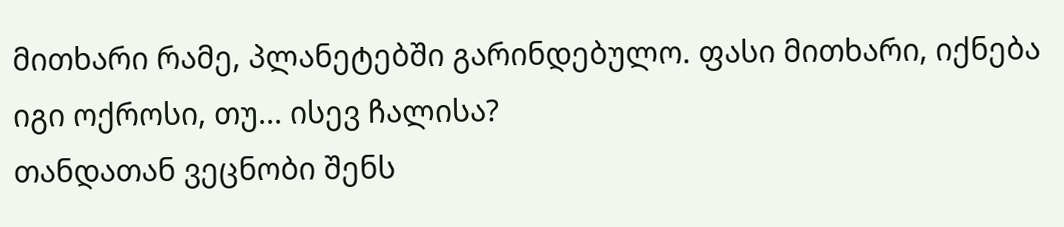მითხარი რამე, პლანეტებში გარინდებულო. ფასი მითხარი, იქნება იგი ოქროსი, თუ... ისევ ჩალისა?
თანდათან ვეცნობი შენს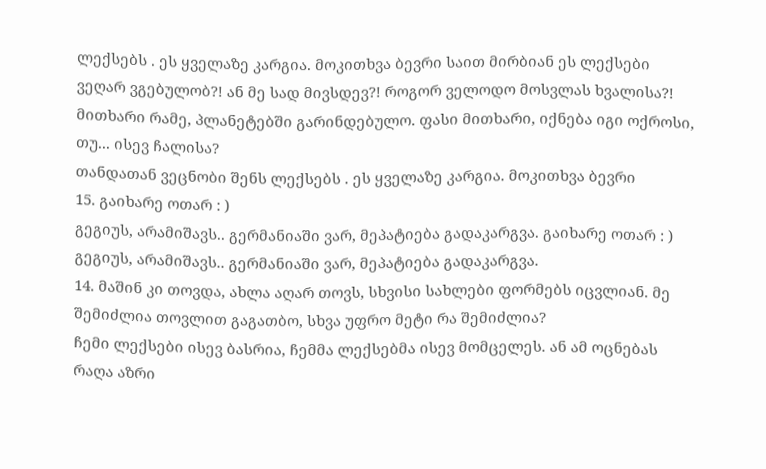ლექსებს . ეს ყველაზე კარგია. მოკითხვა ბევრი საით მირბიან ეს ლექსები ვეღარ ვგებულობ?! ან მე სად მივსდევ?! როგორ ველოდო მოსვლას ხვალისა?! მითხარი რამე, პლანეტებში გარინდებულო. ფასი მითხარი, იქნება იგი ოქროსი, თუ... ისევ ჩალისა?
თანდათან ვეცნობი შენს ლექსებს . ეს ყველაზე კარგია. მოკითხვა ბევრი
15. გაიხარე ოთარ : )
გეგიუს, არამიშავს.. გერმანიაში ვარ, მეპატიება გადაკარგვა. გაიხარე ოთარ : )
გეგიუს, არამიშავს.. გერმანიაში ვარ, მეპატიება გადაკარგვა.
14. მაშინ კი თოვდა, ახლა აღარ თოვს, სხვისი სახლები ფორმებს იცვლიან. მე შემიძლია თოვლით გაგათბო, სხვა უფრო მეტი რა შემიძლია?
ჩემი ლექსები ისევ ბასრია, ჩემმა ლექსებმა ისევ მომცელეს. ან ამ ოცნებას რაღა აზრი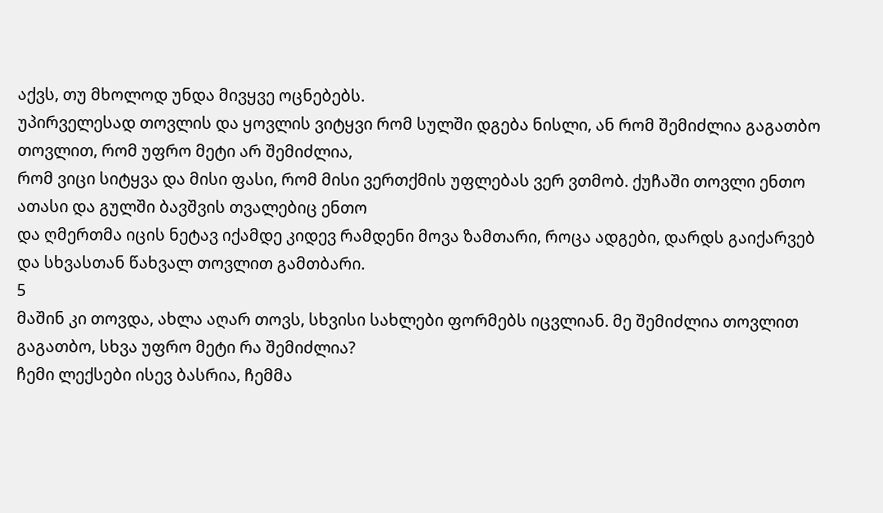აქვს, თუ მხოლოდ უნდა მივყვე ოცნებებს.
უპირველესად თოვლის და ყოვლის ვიტყვი რომ სულში დგება ნისლი, ან რომ შემიძლია გაგათბო თოვლით, რომ უფრო მეტი არ შემიძლია,
რომ ვიცი სიტყვა და მისი ფასი, რომ მისი ვერთქმის უფლებას ვერ ვთმობ. ქუჩაში თოვლი ენთო ათასი და გულში ბავშვის თვალებიც ენთო
და ღმერთმა იცის ნეტავ იქამდე კიდევ რამდენი მოვა ზამთარი, როცა ადგები, დარდს გაიქარვებ და სხვასთან წახვალ თოვლით გამთბარი.
5
მაშინ კი თოვდა, ახლა აღარ თოვს, სხვისი სახლები ფორმებს იცვლიან. მე შემიძლია თოვლით გაგათბო, სხვა უფრო მეტი რა შემიძლია?
ჩემი ლექსები ისევ ბასრია, ჩემმა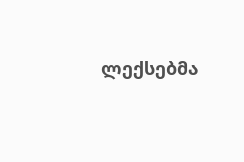ლექსებმა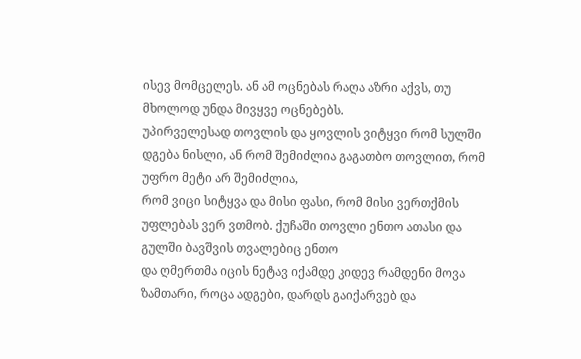ისევ მომცელეს. ან ამ ოცნებას რაღა აზრი აქვს, თუ მხოლოდ უნდა მივყვე ოცნებებს.
უპირველესად თოვლის და ყოვლის ვიტყვი რომ სულში დგება ნისლი, ან რომ შემიძლია გაგათბო თოვლით, რომ უფრო მეტი არ შემიძლია,
რომ ვიცი სიტყვა და მისი ფასი, რომ მისი ვერთქმის უფლებას ვერ ვთმობ. ქუჩაში თოვლი ენთო ათასი და გულში ბავშვის თვალებიც ენთო
და ღმერთმა იცის ნეტავ იქამდე კიდევ რამდენი მოვა ზამთარი, როცა ადგები, დარდს გაიქარვებ და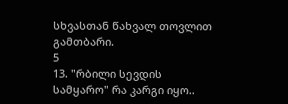სხვასთან წახვალ თოვლით გამთბარი.
5
13. "რბილი სევდის სამყარო" რა კარგი იყო..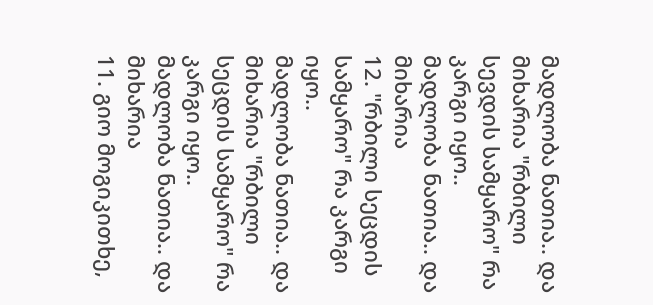მადლობა ნათია.. და მიხარია "რბილი სევდის სამყარო" რა კარგი იყო..
მადლობა ნათია.. და მიხარია
12. "რბილი სეცდის სამყარო" რა კარგი იყო..
მადლობა ნათია.. და მიხარია "რბილი სეცდის სამყარო" რა კარგი იყო..
მადლობა ნათია.. და მიხარია
11. გიო მოგიკითხე,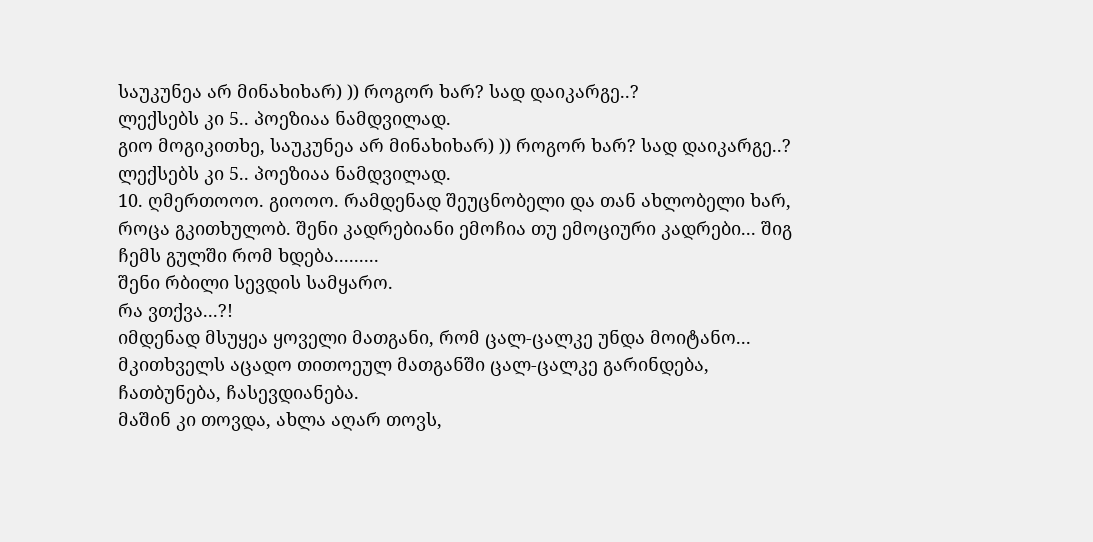საუკუნეა არ მინახიხარ) )) როგორ ხარ? სად დაიკარგე..?
ლექსებს კი 5.. პოეზიაა ნამდვილად.
გიო მოგიკითხე, საუკუნეა არ მინახიხარ) )) როგორ ხარ? სად დაიკარგე..?
ლექსებს კი 5.. პოეზიაა ნამდვილად.
10. ღმერთოოო. გიოოო. რამდენად შეუცნობელი და თან ახლობელი ხარ, როცა გკითხულობ. შენი კადრებიანი ემოჩია თუ ემოციური კადრები... შიგ ჩემს გულში რომ ხდება.........
შენი რბილი სევდის სამყარო.
რა ვთქვა...?!
იმდენად მსუყეა ყოველი მათგანი, რომ ცალ-ცალკე უნდა მოიტანო... მკითხველს აცადო თითოეულ მათგანში ცალ-ცალკე გარინდება, ჩათბუნება, ჩასევდიანება.
მაშინ კი თოვდა, ახლა აღარ თოვს,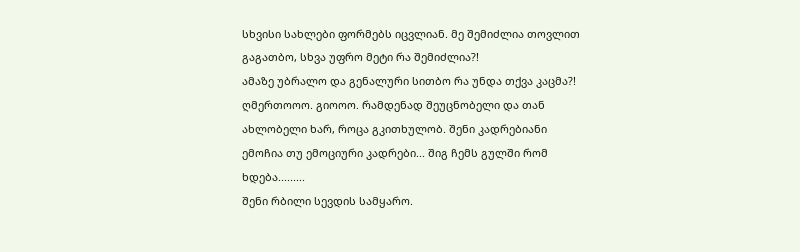სხვისი სახლები ფორმებს იცვლიან. მე შემიძლია თოვლით გაგათბო, სხვა უფრო მეტი რა შემიძლია?!
ამაზე უბრალო და გენალური სითბო რა უნდა თქვა კაცმა?! ღმერთოოო. გიოოო. რამდენად შეუცნობელი და თან ახლობელი ხარ, როცა გკითხულობ. შენი კადრებიანი ემოჩია თუ ემოციური კადრები... შიგ ჩემს გულში რომ ხდება.........
შენი რბილი სევდის სამყარო.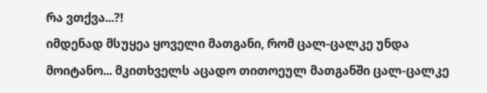რა ვთქვა...?!
იმდენად მსუყეა ყოველი მათგანი, რომ ცალ-ცალკე უნდა მოიტანო... მკითხველს აცადო თითოეულ მათგანში ცალ-ცალკე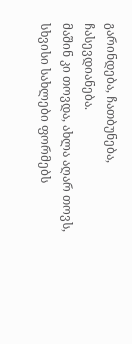გარინდება, ჩათბუნება, ჩასევდიანება.
მაშინ კი თოვდა, ახლა აღარ თოვს, სხვისი სახლები ფორმებს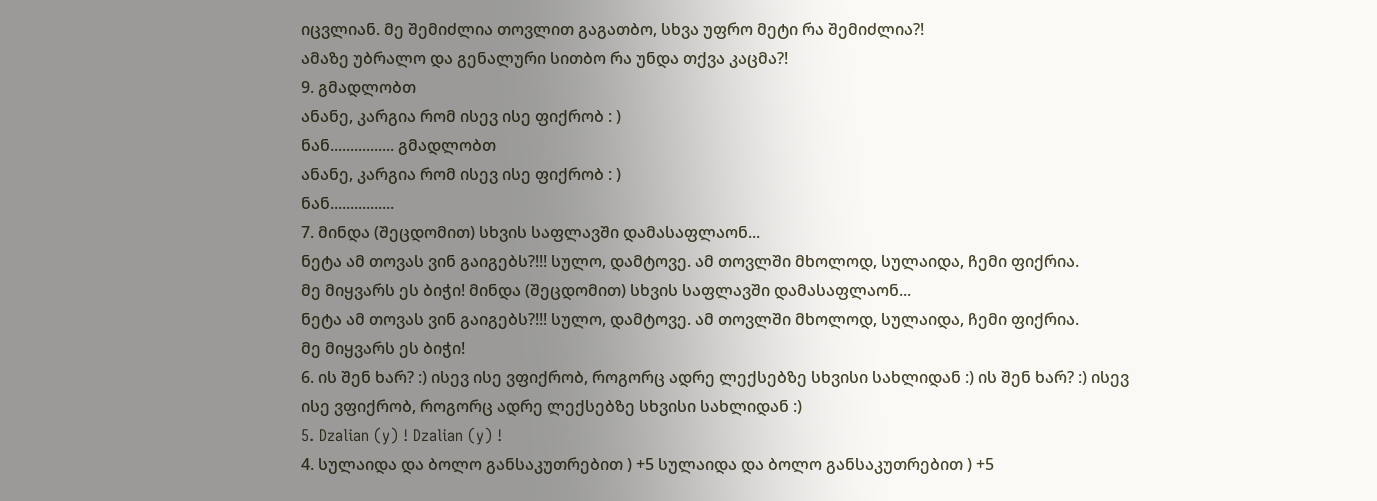იცვლიან. მე შემიძლია თოვლით გაგათბო, სხვა უფრო მეტი რა შემიძლია?!
ამაზე უბრალო და გენალური სითბო რა უნდა თქვა კაცმა?!
9. გმადლობთ
ანანე, კარგია რომ ისევ ისე ფიქრობ : )
ნან................ გმადლობთ
ანანე, კარგია რომ ისევ ისე ფიქრობ : )
ნან................
7. მინდა (შეცდომით) სხვის საფლავში დამასაფლაონ...
ნეტა ამ თოვას ვინ გაიგებს?!!! სულო, დამტოვე. ამ თოვლში მხოლოდ, სულაიდა, ჩემი ფიქრია.
მე მიყვარს ეს ბიჭი! მინდა (შეცდომით) სხვის საფლავში დამასაფლაონ...
ნეტა ამ თოვას ვინ გაიგებს?!!! სულო, დამტოვე. ამ თოვლში მხოლოდ, სულაიდა, ჩემი ფიქრია.
მე მიყვარს ეს ბიჭი!
6. ის შენ ხარ? :) ისევ ისე ვფიქრობ, როგორც ადრე ლექსებზე სხვისი სახლიდან :) ის შენ ხარ? :) ისევ ისე ვფიქრობ, როგორც ადრე ლექსებზე სხვისი სახლიდან :)
5. Dzalian (y) ! Dzalian (y) !
4. სულაიდა და ბოლო განსაკუთრებით ) +5 სულაიდა და ბოლო განსაკუთრებით ) +5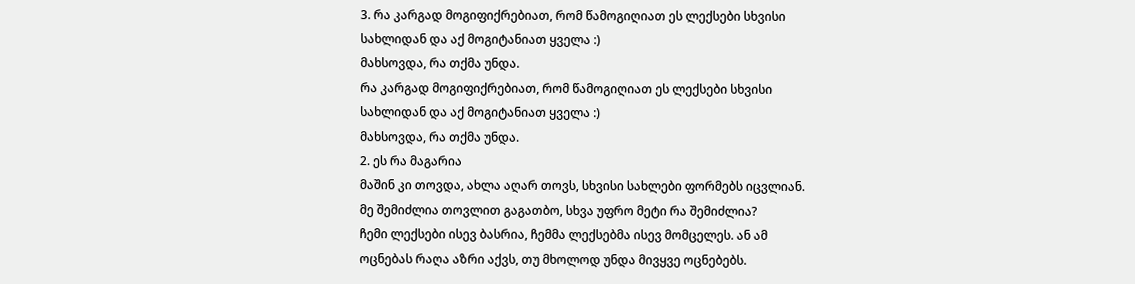3. რა კარგად მოგიფიქრებიათ, რომ წამოგიღიათ ეს ლექსები სხვისი სახლიდან და აქ მოგიტანიათ ყველა :)
მახსოვდა, რა თქმა უნდა.
რა კარგად მოგიფიქრებიათ, რომ წამოგიღიათ ეს ლექსები სხვისი სახლიდან და აქ მოგიტანიათ ყველა :)
მახსოვდა, რა თქმა უნდა.
2. ეს რა მაგარია
მაშინ კი თოვდა, ახლა აღარ თოვს, სხვისი სახლები ფორმებს იცვლიან. მე შემიძლია თოვლით გაგათბო, სხვა უფრო მეტი რა შემიძლია?
ჩემი ლექსები ისევ ბასრია, ჩემმა ლექსებმა ისევ მომცელეს. ან ამ ოცნებას რაღა აზრი აქვს, თუ მხოლოდ უნდა მივყვე ოცნებებს.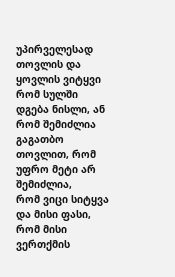უპირველესად თოვლის და ყოვლის ვიტყვი რომ სულში დგება ნისლი, ან რომ შემიძლია გაგათბო თოვლით, რომ უფრო მეტი არ შემიძლია,
რომ ვიცი სიტყვა და მისი ფასი, რომ მისი ვერთქმის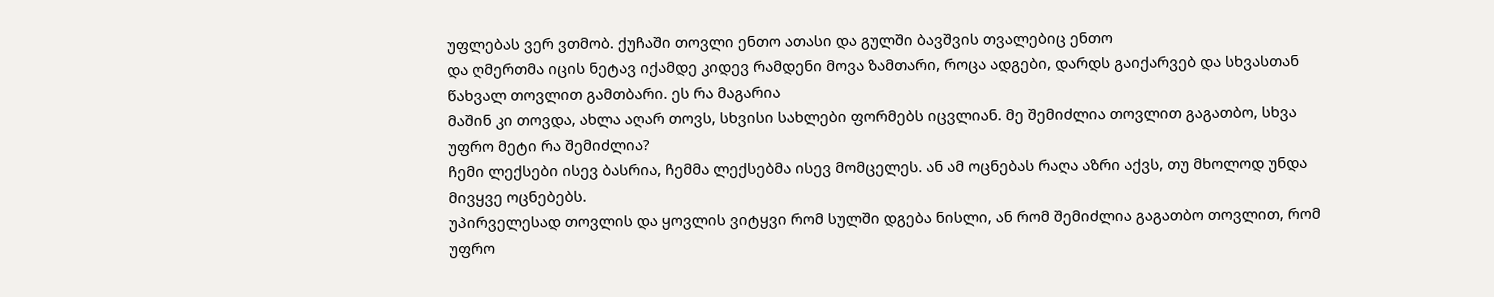უფლებას ვერ ვთმობ. ქუჩაში თოვლი ენთო ათასი და გულში ბავშვის თვალებიც ენთო
და ღმერთმა იცის ნეტავ იქამდე კიდევ რამდენი მოვა ზამთარი, როცა ადგები, დარდს გაიქარვებ და სხვასთან წახვალ თოვლით გამთბარი. ეს რა მაგარია
მაშინ კი თოვდა, ახლა აღარ თოვს, სხვისი სახლები ფორმებს იცვლიან. მე შემიძლია თოვლით გაგათბო, სხვა უფრო მეტი რა შემიძლია?
ჩემი ლექსები ისევ ბასრია, ჩემმა ლექსებმა ისევ მომცელეს. ან ამ ოცნებას რაღა აზრი აქვს, თუ მხოლოდ უნდა მივყვე ოცნებებს.
უპირველესად თოვლის და ყოვლის ვიტყვი რომ სულში დგება ნისლი, ან რომ შემიძლია გაგათბო თოვლით, რომ უფრო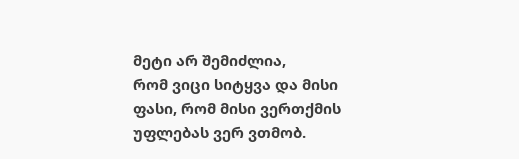მეტი არ შემიძლია,
რომ ვიცი სიტყვა და მისი ფასი, რომ მისი ვერთქმის უფლებას ვერ ვთმობ.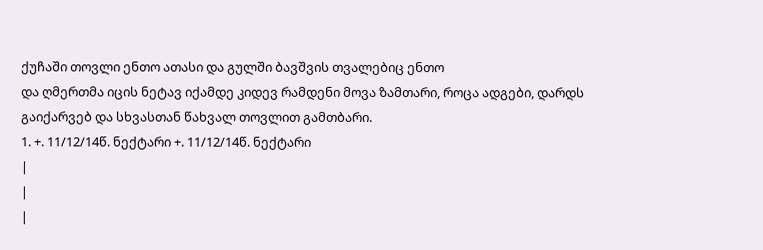ქუჩაში თოვლი ენთო ათასი და გულში ბავშვის თვალებიც ენთო
და ღმერთმა იცის ნეტავ იქამდე კიდევ რამდენი მოვა ზამთარი, როცა ადგები, დარდს გაიქარვებ და სხვასთან წახვალ თოვლით გამთბარი.
1. +. 11/12/14წ. ნექტარი +. 11/12/14წ. ნექტარი
|
|
|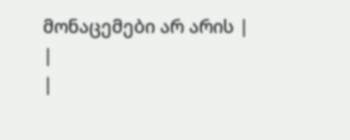მონაცემები არ არის |
|
|